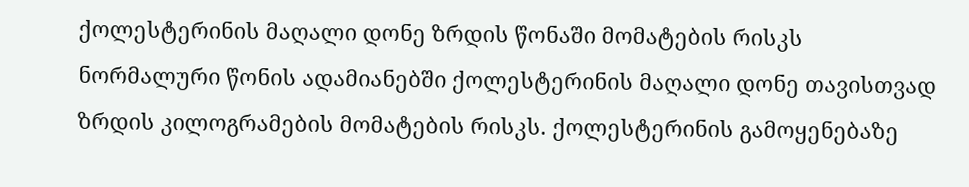ქოლესტერინის მაღალი დონე ზრდის წონაში მომატების რისკს
ნორმალური წონის ადამიანებში ქოლესტერინის მაღალი დონე თავისთვად ზრდის კილოგრამების მომატების რისკს. ქოლესტერინის გამოყენებაზე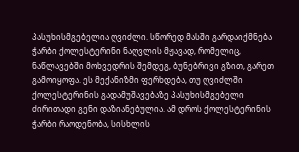პასუხისმგებელია ღვიძლი. სწორედ მასში გარდაიქმნება ჭარბი ქოლესტერინი ნაღვლის მჟავად, რომელიც, ნაწლავებში მოხვედრის შემდეგ, ბუნებრივი გზით, გარეთ გამოიყოფა. ეს მექანიზმი ფერხდება, თუ ღვიძლში ქოლესტერინის გადამუშავებაზე პასუხისმგებელი ძირითადი გენი დაზიანებულია. ამ დროს ქოლესტერინის ჭარბი რაოდენობა, სისხლის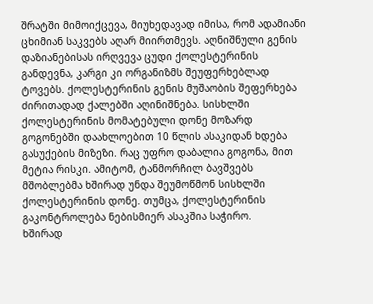შრატში მიმოიქცევა, მიუხედავად იმისა, რომ ადამიანი ცხიმიან საკვებს აღარ მიირთმევს. აღნიშნული გენის დაზიანებისას ირღვევა ცუდი ქოლესტერინის განდევნა, კარგი კი ორგანიზმს შეუფერხებლად ტოვებს. ქოლესტერინის გენის მუშაობის შეფერხება ძირითადად ქალებში აღინიშნება. სისხლში ქოლესტერინის მომატებული დონე მოზარდ გოგონებში დაახლოებით 10 წლის ასაკიდან ხდება გასუქების მიზეზი. რაც უფრო დაბალია გოგონა, მით მეტია რისკი. ამიტომ, ტანმორჩილ ბავშვებს მშობლებმა ხშირად უნდა შეუმოწმონ სისხლში ქოლესტერინის დონე. თუმცა, ქოლესტერინის გაკონტროლება ნებისმიერ ასაკშია საჭირო.
ხშირად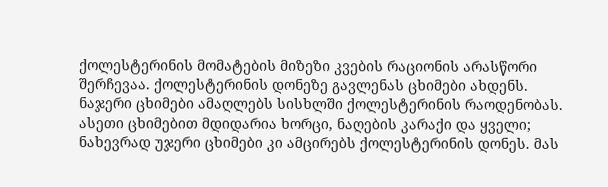ქოლესტერინის მომატების მიზეზი კვების რაციონის არასწორი შერჩევაა. ქოლესტერინის დონეზე გავლენას ცხიმები ახდენს. ნაჯერი ცხიმები ამაღლებს სისხლში ქოლესტერინის რაოდენობას. ასეთი ცხიმებით მდიდარია ხორცი, ნაღების კარაქი და ყველი; ნახევრად უჯერი ცხიმები კი ამცირებს ქოლესტერინის დონეს. მას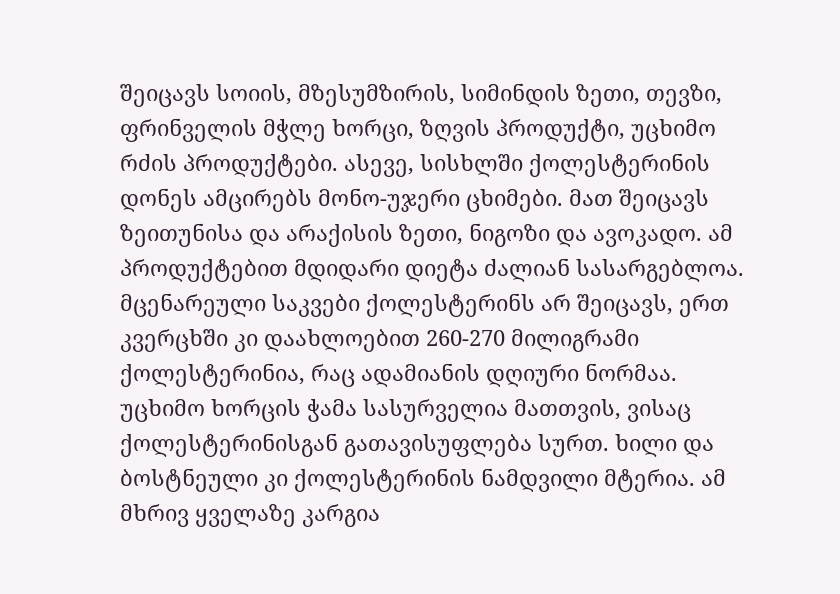შეიცავს სოიის, მზესუმზირის, სიმინდის ზეთი, თევზი, ფრინველის მჭლე ხორცი, ზღვის პროდუქტი, უცხიმო რძის პროდუქტები. ასევე, სისხლში ქოლესტერინის დონეს ამცირებს მონო-უჯერი ცხიმები. მათ შეიცავს ზეითუნისა და არაქისის ზეთი, ნიგოზი და ავოკადო. ამ პროდუქტებით მდიდარი დიეტა ძალიან სასარგებლოა.
მცენარეული საკვები ქოლესტერინს არ შეიცავს, ერთ კვერცხში კი დაახლოებით 260-270 მილიგრამი ქოლესტერინია, რაც ადამიანის დღიური ნორმაა.
უცხიმო ხორცის ჭამა სასურველია მათთვის, ვისაც ქოლესტერინისგან გათავისუფლება სურთ. ხილი და ბოსტნეული კი ქოლესტერინის ნამდვილი მტერია. ამ მხრივ ყველაზე კარგია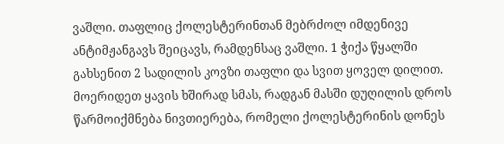ვაშლი. თაფლიც ქოლესტერინთან მებრძოლ იმდენივე ანტიმჟანგავს შეიცავს, რამდენსაც ვაშლი. 1 ჭიქა წყალში გახსენით 2 სადილის კოვზი თაფლი და სვით ყოველ დილით. მოერიდეთ ყავის ხშირად სმას, რადგან მასში დუღილის დროს წარმოიქმნება ნივთიერება, რომელი ქოლესტერინის დონეს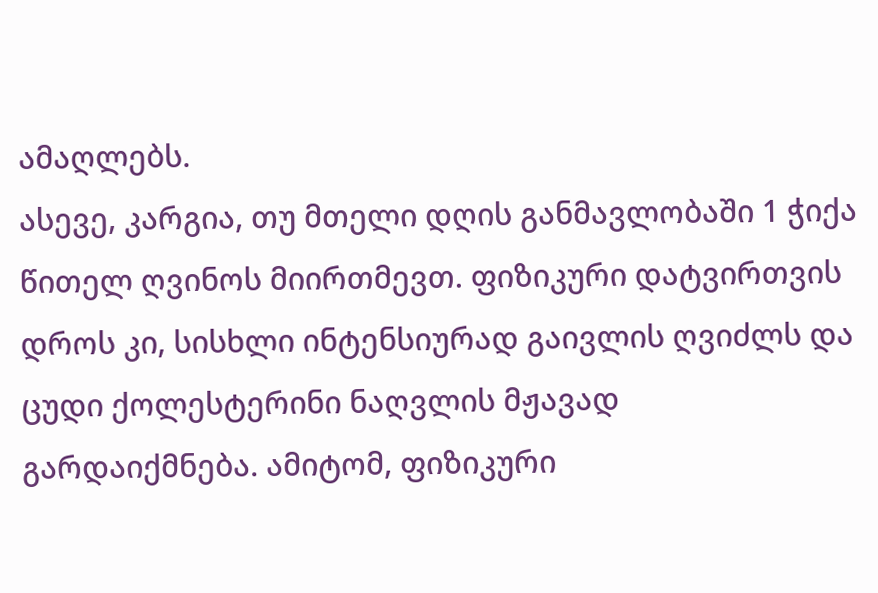ამაღლებს.
ასევე, კარგია, თუ მთელი დღის განმავლობაში 1 ჭიქა წითელ ღვინოს მიირთმევთ. ფიზიკური დატვირთვის დროს კი, სისხლი ინტენსიურად გაივლის ღვიძლს და ცუდი ქოლესტერინი ნაღვლის მჟავად გარდაიქმნება. ამიტომ, ფიზიკური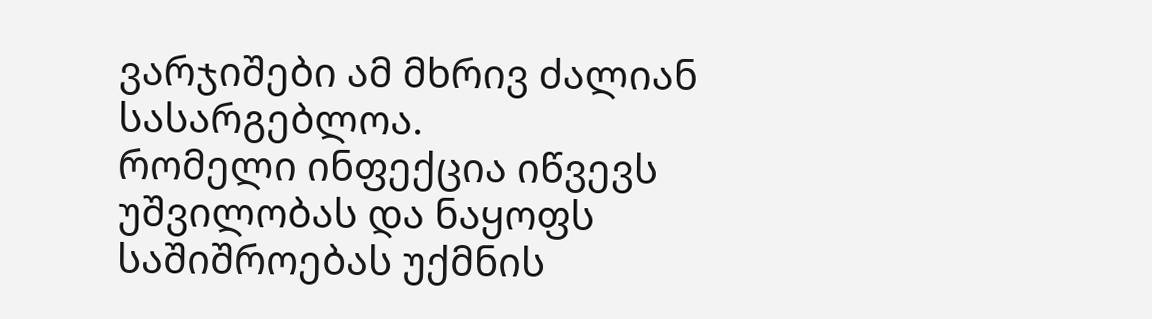ვარჯიშები ამ მხრივ ძალიან სასარგებლოა.
რომელი ინფექცია იწვევს უშვილობას და ნაყოფს საშიშროებას უქმნის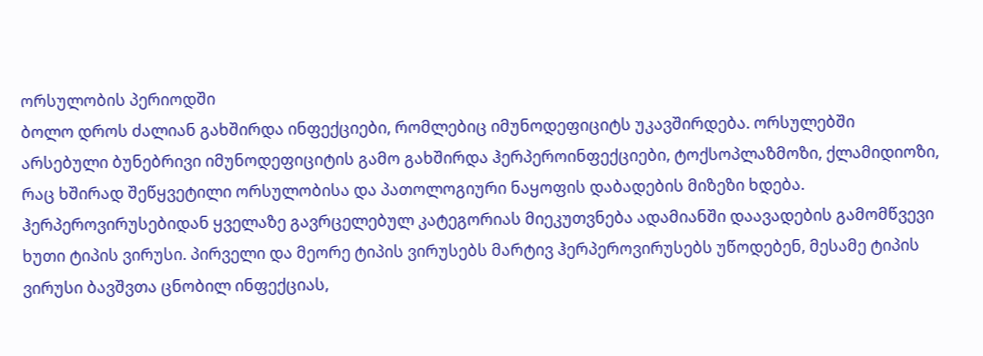ორსულობის პერიოდში
ბოლო დროს ძალიან გახშირდა ინფექციები, რომლებიც იმუნოდეფიციტს უკავშირდება. ორსულებში არსებული ბუნებრივი იმუნოდეფიციტის გამო გახშირდა ჰერპეროინფექციები, ტოქსოპლაზმოზი, ქლამიდიოზი, რაც ხშირად შეწყვეტილი ორსულობისა და პათოლოგიური ნაყოფის დაბადების მიზეზი ხდება.
ჰერპეროვირუსებიდან ყველაზე გავრცელებულ კატეგორიას მიეკუთვნება ადამიანში დაავადების გამომწვევი ხუთი ტიპის ვირუსი. პირველი და მეორე ტიპის ვირუსებს მარტივ ჰერპეროვირუსებს უწოდებენ, მესამე ტიპის ვირუსი ბავშვთა ცნობილ ინფექციას,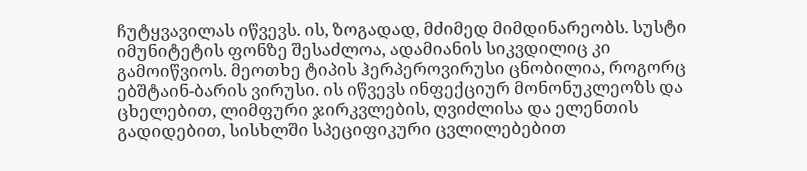ჩუტყვავილას იწვევს. ის, ზოგადად, მძიმედ მიმდინარეობს. სუსტი იმუნიტეტის ფონზე შესაძლოა, ადამიანის სიკვდილიც კი გამოიწვიოს. მეოთხე ტიპის ჰერპეროვირუსი ცნობილია, როგორც ებშტაინ-ბარის ვირუსი. ის იწვევს ინფექციურ მონონუკლეოზს და ცხელებით, ლიმფური ჯირკვლების, ღვიძლისა და ელენთის გადიდებით, სისხლში სპეციფიკური ცვლილებებით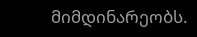მიმდინარეობს.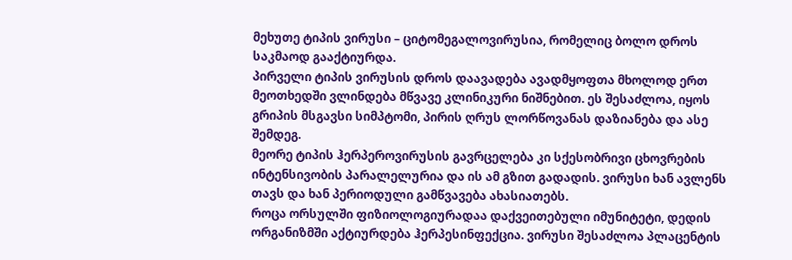მეხუთე ტიპის ვირუსი – ციტომეგალოვირუსია, რომელიც ბოლო დროს საკმაოდ გააქტიურდა.
პირველი ტიპის ვირუსის დროს დაავადება ავადმყოფთა მხოლოდ ერთ მეოთხედში ვლინდება მწვავე კლინიკური ნიშნებით. ეს შესაძლოა, იყოს გრიპის მსგავსი სიმპტომი, პირის ღრუს ლორწოვანას დაზიანება და ასე შემდეგ.
მეორე ტიპის ჰერპეროვირუსის გავრცელება კი სქესობრივი ცხოვრების ინტენსივობის პარალელურია და ის ამ გზით გადადის. ვირუსი ხან ავლენს თავს და ხან პერიოდული გამწვავება ახასიათებს.
როცა ორსულში ფიზიოლოგიურადაა დაქვეითებული იმუნიტეტი, დედის ორგანიზმში აქტიურდება ჰერპესინფექცია. ვირუსი შესაძლოა პლაცენტის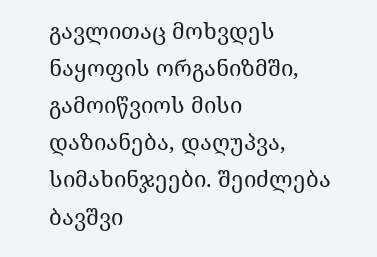გავლითაც მოხვდეს ნაყოფის ორგანიზმში, გამოიწვიოს მისი დაზიანება, დაღუპვა, სიმახინჯეები. შეიძლება ბავშვი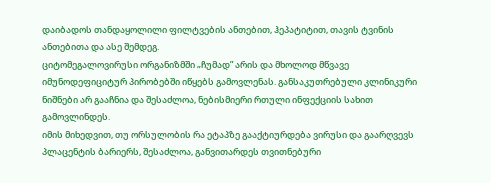დაიბადოს თანდაყოლილი ფილტვების ანთებით, ჰეპატიტით, თავის ტვინის ანთებითა და ასე შემდეგ.
ციტომეგალოვირუსი ორგანიზმში „ჩუმად” არის და მხოლოდ მწვავე იმუნოდეფიციტურ პირობებში იწყებს გამოვლენას. განსაკუთრებული კლინიკური ნიშნები არ გააჩნია და შესაძლოა, ნებისმიერი რთული ინფექციის სახით გამოვლინდეს.
იმის მიხედვით, თუ ორსულობის რა ეტაპზე გააქტიურდება ვირუსი და გაარღვევს პლაცენტის ბარიერს, შესაძლოა, განვითარდეს თვითნებური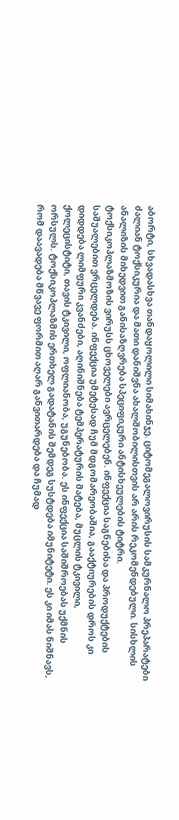აბორტი, სხვადასხვა თანდაყოლილი სიმახინჯე. ციტომეგალოვირუსის სამკურნალო პრეპარატები ძალიან ტოქსიკურია და მათი დანიშვნა ახალშობილისთვის არ არის რეკომენდებული. სისხლის ანალიზის მიხედვით განისაზღვრება სპეციფიკური ანტისხეულების ტიტრი.
ტოქსიკოპლაზმოზის ვირუსს ცხოველები ავრცელებენ. ინფექცია საგნებისა და პროდუქტების საშუალებით ვრცელდება. ინფექცია უმეტესად ჩუმ მდგომარეობაშია, გააქტიურების დროს კი დიდდება ლიმფური კვანძები, აღინიშნება ტემპერატურის მატება, მუცლის ტკივილი, ქოლეცისტიტი, თავის ტკივილი, ოფლიანობა, უგუნებობა. ეს ინფექცია საშიშროებას უქმნის ორსულს. ტოქსიკოპლაზმის ერთხელ გადატანის შემდეგ სუსტდება იმუნიტეტი. ეს კი იმას ნიშნავს, რომ დაავადება მწვავე ფორმით აღარ განვითარდება და ჩუმად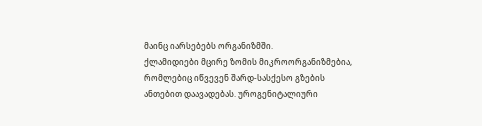მაინც იარსებებს ორგანიზმში.
ქლამიდიები მცირე ზომის მიკროორგანიზმებია, რომლებიც იწვევენ შარდ-სასქესო გზების ანთებით დაავადებას. უროგენიტალიური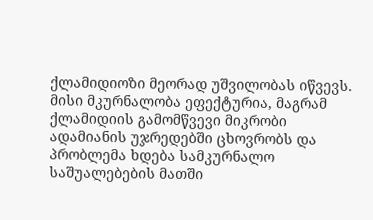ქლამიდიოზი მეორად უშვილობას იწვევს. მისი მკურნალობა ეფექტურია, მაგრამ ქლამიდიის გამომწვევი მიკრობი ადამიანის უჯრედებში ცხოვრობს და პრობლემა ხდება სამკურნალო საშუალებების მათში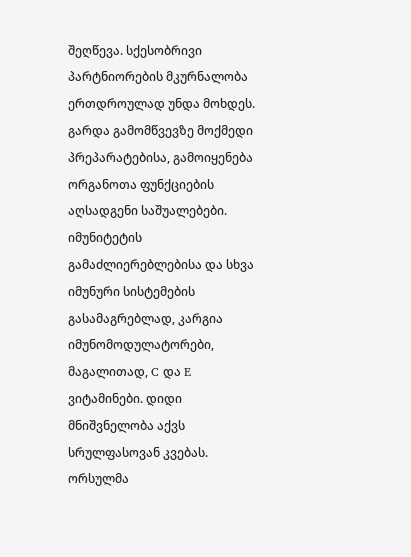შეღწევა. სქესობრივი პარტნიორების მკურნალობა ერთდროულად უნდა მოხდეს. გარდა გამომწვევზე მოქმედი პრეპარატებისა, გამოიყენება ორგანოთა ფუნქციების აღსადგენი საშუალებები. იმუნიტეტის გამაძლიერებლებისა და სხვა იმუნური სისტემების გასამაგრებლად, კარგია იმუნომოდულატორები, მაგალითად, C და E ვიტამინები. დიდი მნიშვნელობა აქვს სრულფასოვან კვებას. ორსულმა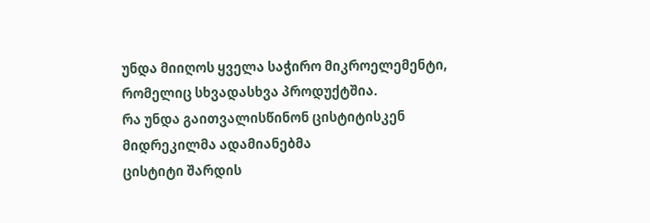უნდა მიიღოს ყველა საჭირო მიკროელემენტი, რომელიც სხვადასხვა პროდუქტშია.
რა უნდა გაითვალისწინონ ცისტიტისკენ მიდრეკილმა ადამიანებმა
ცისტიტი შარდის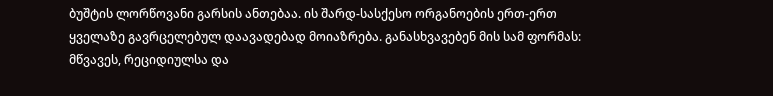ბუშტის ლორწოვანი გარსის ანთებაა. ის შარდ-სასქესო ორგანოების ერთ-ერთ ყველაზე გავრცელებულ დაავადებად მოიაზრება. განასხვავებენ მის სამ ფორმას: მწვავეს, რეციდიულსა და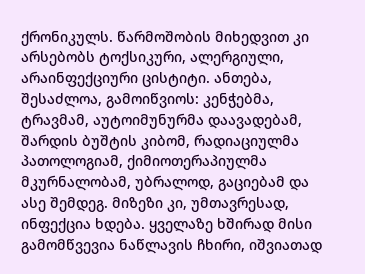ქრონიკულს. წარმოშობის მიხედვით კი არსებობს ტოქსიკური, ალერგიული, არაინფექციური ცისტიტი. ანთება, შესაძლოა, გამოიწვიოს: კენჭებმა, ტრავმამ, აუტოიმუნურმა დაავადებამ, შარდის ბუშტის კიბომ, რადიაციულმა პათოლოგიამ, ქიმიოთერაპიულმა მკურნალობამ, უბრალოდ, გაციებამ და ასე შემდეგ. მიზეზი კი, უმთავრესად, ინფექცია ხდება. ყველაზე ხშირად მისი გამომწვევია ნაწლავის ჩხირი, იშვიათად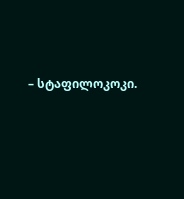– სტაფილოკოკი.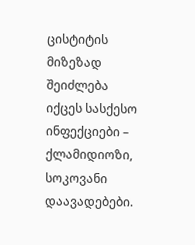ცისტიტის მიზეზად შეიძლება იქცეს სასქესო ინფექციები – ქლამიდიოზი, სოკოვანი დაავადებები.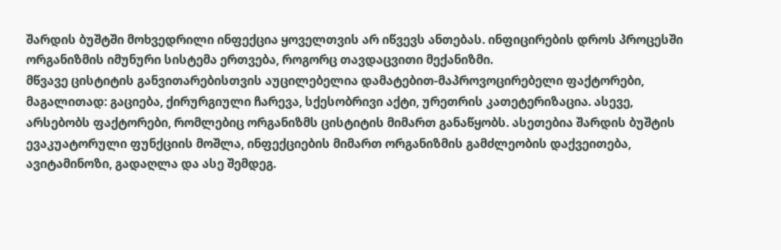შარდის ბუშტში მოხვედრილი ინფექცია ყოველთვის არ იწვევს ანთებას. ინფიცირების დროს პროცესში ორგანიზმის იმუნური სისტემა ერთვება, როგორც თავდაცვითი მექანიზმი.
მწვავე ცისტიტის განვითარებისთვის აუცილებელია დამატებით-მაპროვოცირებელი ფაქტორები, მაგალითად: გაციება, ქირურგიული ჩარევა, სქესობრივი აქტი, ურეთრის კათეტერიზაცია. ასევე, არსებობს ფაქტორები, რომლებიც ორგანიზმს ცისტიტის მიმართ განაწყობს. ასეთებია შარდის ბუშტის ევაკუატორული ფუნქციის მოშლა, ინფექციების მიმართ ორგანიზმის გამძლეობის დაქვეითება, ავიტამინოზი, გადაღლა და ასე შემდეგ.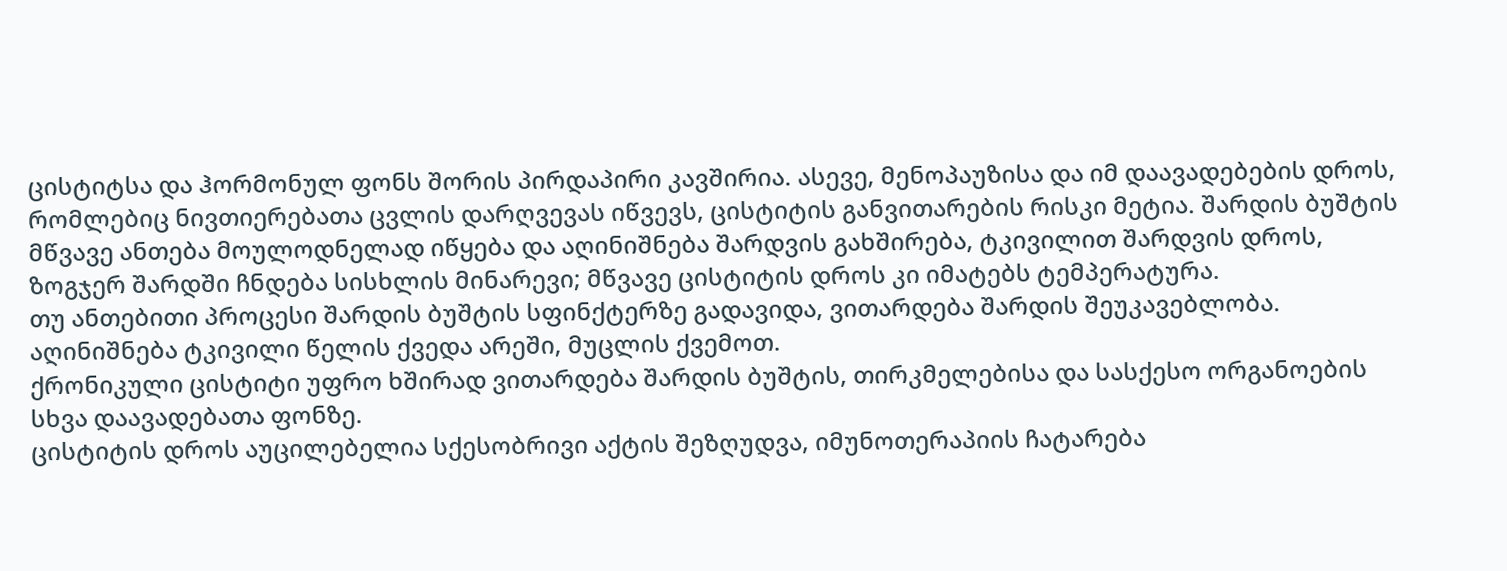ცისტიტსა და ჰორმონულ ფონს შორის პირდაპირი კავშირია. ასევე, მენოპაუზისა და იმ დაავადებების დროს, რომლებიც ნივთიერებათა ცვლის დარღვევას იწვევს, ცისტიტის განვითარების რისკი მეტია. შარდის ბუშტის მწვავე ანთება მოულოდნელად იწყება და აღინიშნება შარდვის გახშირება, ტკივილით შარდვის დროს, ზოგჯერ შარდში ჩნდება სისხლის მინარევი; მწვავე ცისტიტის დროს კი იმატებს ტემპერატურა.
თუ ანთებითი პროცესი შარდის ბუშტის სფინქტერზე გადავიდა, ვითარდება შარდის შეუკავებლობა. აღინიშნება ტკივილი წელის ქვედა არეში, მუცლის ქვემოთ.
ქრონიკული ცისტიტი უფრო ხშირად ვითარდება შარდის ბუშტის, თირკმელებისა და სასქესო ორგანოების სხვა დაავადებათა ფონზე.
ცისტიტის დროს აუცილებელია სქესობრივი აქტის შეზღუდვა, იმუნოთერაპიის ჩატარება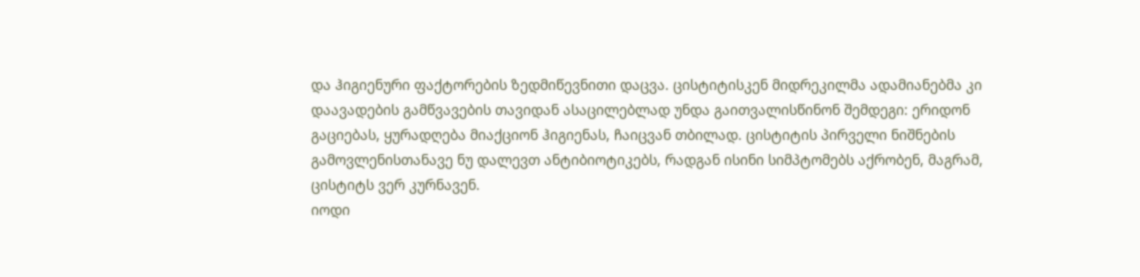და ჰიგიენური ფაქტორების ზედმიწევნითი დაცვა. ცისტიტისკენ მიდრეკილმა ადამიანებმა კი დაავადების გამწვავების თავიდან ასაცილებლად უნდა გაითვალისწინონ შემდეგი: ერიდონ გაციებას, ყურადღება მიაქციონ ჰიგიენას, ჩაიცვან თბილად. ცისტიტის პირველი ნიშნების გამოვლენისთანავე ნუ დალევთ ანტიბიოტიკებს, რადგან ისინი სიმპტომებს აქრობენ, მაგრამ, ცისტიტს ვერ კურნავენ.
იოდი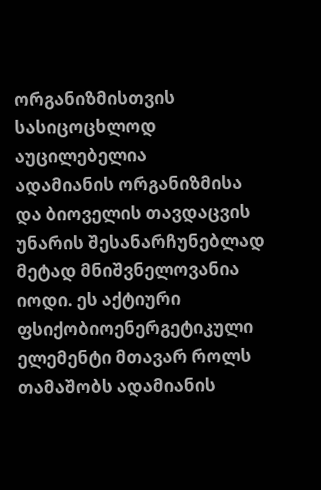ორგანიზმისთვის
სასიცოცხლოდ აუცილებელია
ადამიანის ორგანიზმისა და ბიოველის თავდაცვის უნარის შესანარჩუნებლად მეტად მნიშვნელოვანია იოდი. ეს აქტიური ფსიქობიოენერგეტიკული ელემენტი მთავარ როლს თამაშობს ადამიანის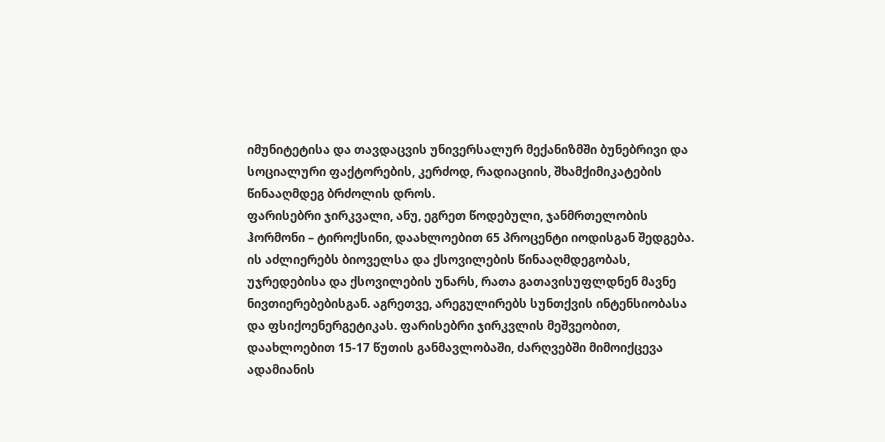იმუნიტეტისა და თავდაცვის უნივერსალურ მექანიზმში ბუნებრივი და სოციალური ფაქტორების, კერძოდ, რადიაციის, შხამქიმიკატების წინააღმდეგ ბრძოლის დროს.
ფარისებრი ჯირკვალი, ანუ, ეგრეთ წოდებული, ჯანმრთელობის ჰორმონი – ტიროქსინი, დაახლოებით 65 პროცენტი იოდისგან შედგება. ის აძლიერებს ბიოველსა და ქსოვილების წინააღმდეგობას, უჯრედებისა და ქსოვილების უნარს, რათა გათავისუფლდნენ მავნე ნივთიერებებისგან. აგრეთვე, არეგულირებს სუნთქვის ინტენსიობასა და ფსიქოენერგეტიკას. ფარისებრი ჯირკვლის მეშვეობით, დაახლოებით 15-17 წუთის განმავლობაში, ძარღვებში მიმოიქცევა ადამიანის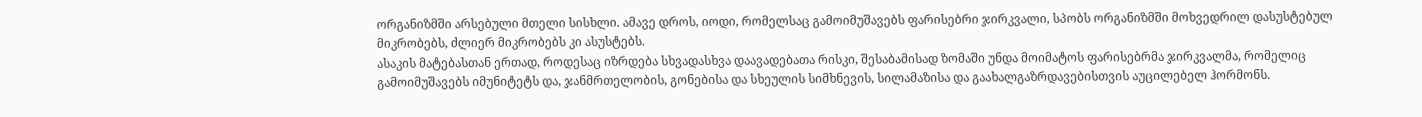ორგანიზმში არსებული მთელი სისხლი. ამავე დროს, იოდი, რომელსაც გამოიმუშავებს ფარისებრი ჯირკვალი, სპობს ორგანიზმში მოხვედრილ დასუსტებულ მიკრობებს, ძლიერ მიკრობებს კი ასუსტებს.
ასაკის მატებასთან ერთად, როდესაც იზრდება სხვადასხვა დაავადებათა რისკი, შესაბამისად ზომაში უნდა მოიმატოს ფარისებრმა ჯირკვალმა, რომელიც გამოიმუშავებს იმუნიტეტს და, ჯანმრთელობის, გონებისა და სხეულის სიმხნევის, სილამაზისა და გაახალგაზრდავებისთვის აუცილებელ ჰორმონს.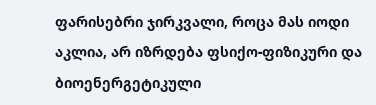ფარისებრი ჯირკვალი, როცა მას იოდი აკლია, არ იზრდება ფსიქო-ფიზიკური და ბიოენერგეტიკული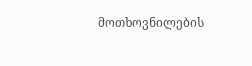მოთხოვნილების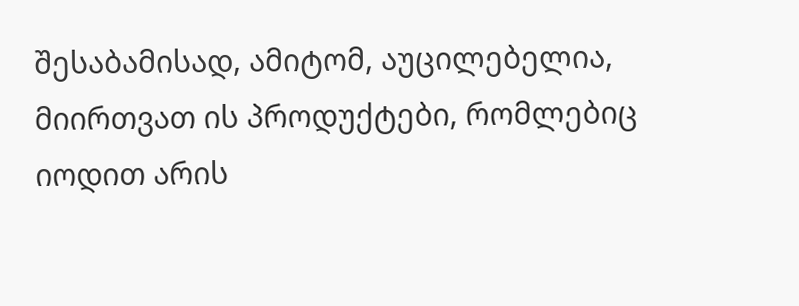შესაბამისად, ამიტომ, აუცილებელია, მიირთვათ ის პროდუქტები, რომლებიც იოდით არის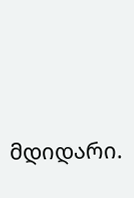მდიდარი.